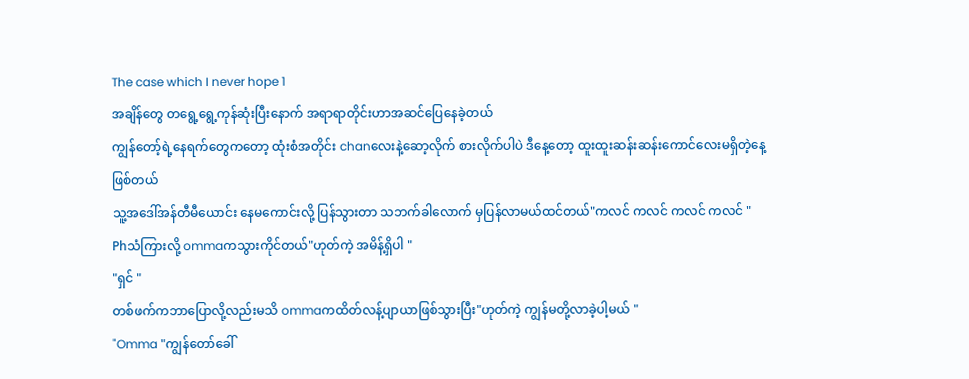The case which I never hope 1
အချိန်တွေ တရွေ့ရွေ့ကုန်ဆုံးပြီးနောက် အရာရာတိုင်းဟာအဆင်ပြေနေခဲ့တယ်
ကျွန်တော့်ရဲ့နေရက်တွေကတော့ ထုံးစံအတိုင်း chanလေးနဲ့ဆော့လိုက် စားလိုက်ပါပဲ ဒီနေ့တော့ ထူးထူးဆန်းဆန်းကောင်လေးမရှိတဲ့နေ့ဖြစ်တယ်
သူ့အဒေါ်အန်တီမီယောင်း နေမကောင်းလို့ ပြန်သွားတာ သဘက်ခါလောက် မှပြန်လာမယ်ထင်တယ်"ကလင် ကလင် ကလင် ကလင် "
Phသံကြားလို့ ommaကသွားကိုင်တယ်"ဟုတ်ကဲ့ အမိန့်ရှိပါ "
"ရှင် "
တစ်ဖက်ကဘာပြောလို့လည်းမသိ ommaကထိတ်လန့်ပျာယာဖြစ်သွားပြီး"ဟုတ်ကဲ့ ကျွန်မတို့လာခဲ့ပါ့မယ် "
"Omma "ကျွန်တော်ခေါ်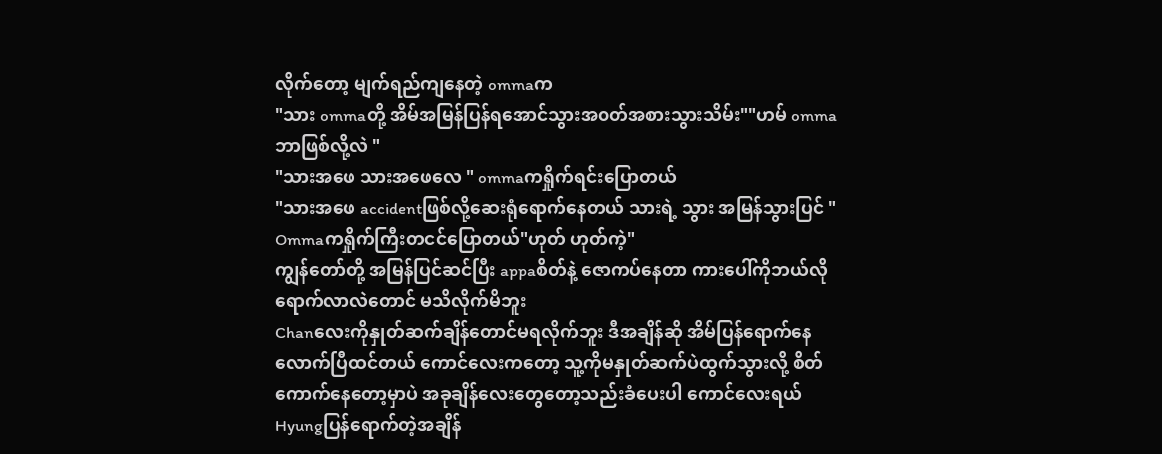လိုက်တော့ မျက်ရည်ကျနေတဲ့ ommaက
"သား ommaတို့ အိမ်အမြန်ပြန်ရအောင်သွားအ၀တ်အစားသွားသိမ်း""ဟမ် ommaဘာဖြစ်လို့လဲ "
"သားအဖေ သားအဖေလေ " ommaကရှိုက်ရင်းပြောတယ်
"သားအဖေ accidentဖြစ်လို့ဆေးရုံရောက်နေတယ် သားရဲ့ သွား အမြန်သွားပြင် "
Ommaကရှိုက်ကြီးတငင်ပြောတယ်"ဟုတ် ဟုတ်ကဲ့"
ကျွန်တော်တို့ အမြန်ပြင်ဆင်ပြီး appaစိတ်နဲ့ ဇောကပ်နေတာ ကားပေါ်ကိုဘယ်လိုရောက်လာလဲတောင် မသိလိုက်မိဘူး
Chanလေးကိုနှုတ်ဆက်ချိန်တောင်မရလိုက်ဘူး ဒီအချိန်ဆို အိမ်ပြန်ရောက်နေလောက်ပြီထင်တယ် ကောင်လေးကတော့ သူ့ကိုမနှုတ်ဆက်ပဲထွက်သွားလို့ စိတ်ကောက်နေတော့မှာပဲ အခုချိန်လေးတွေတော့သည်းခံပေးပါ ကောင်လေးရယ်
Hyungပြန်ရောက်တဲ့အချိန်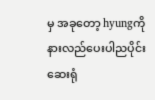မှ အခုတော့ hyungကိုနားလည်ပေးပါညပိုင်းဆေးရုံ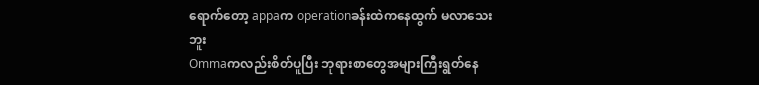ရောက်တော့ appaက operationခန်းထဲကနေထွက် မလာသေးဘူး
Ommaကလည်းစိတ်ပူပြီး ဘုရားစာတွေအများကြီးရွတ်နေ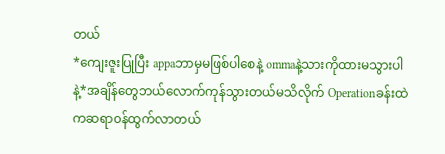တယ်
*ကျေးဇူးပြုပြီး appaဘာမှမဖြစ်ပါစေနဲ့ ommaနဲ့သားကိုထားမသွားပါနဲ့*အချိန်တွေဘယ်လောက်ကုန်သွားတယ်မသိလိုက် Operationခန်းထဲကဆရာ၀န်ထွက်လာတယ်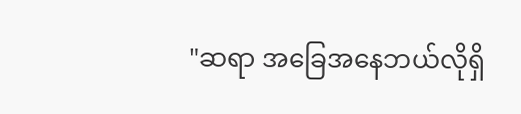"ဆရာ အခြေအနေဘယ်လိုရှိ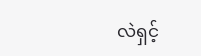လဲရှင့်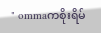" ommaကစိုးရိမ်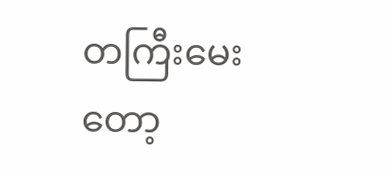တကြီးမေးတော့